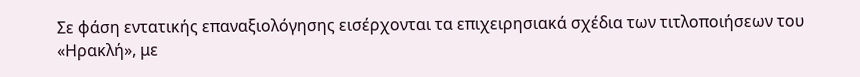Σε φάση εντατικής επαναξιολόγησης εισέρχονται τα επιχειρησιακά σχέδια των τιτλοποιήσεων του «Ηρακλή», με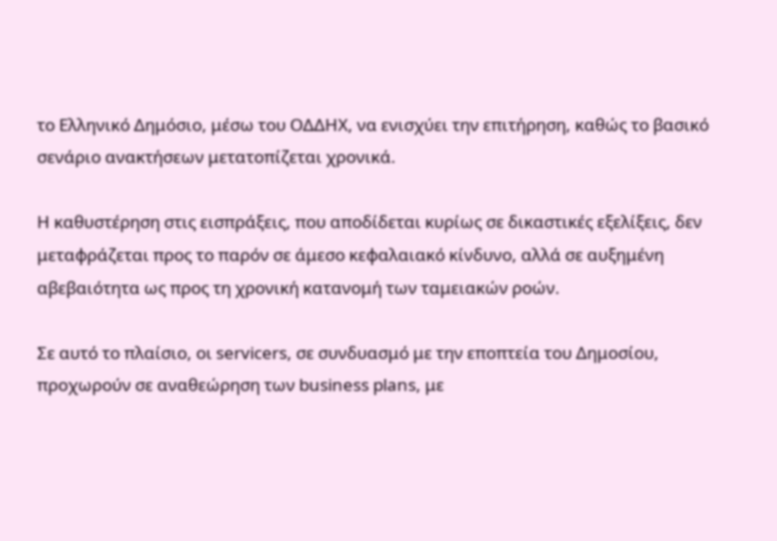το Ελληνικό Δημόσιο, μέσω του ΟΔΔΗΧ, να ενισχύει την επιτήρηση, καθώς το βασικό σενάριο ανακτήσεων μετατοπίζεται χρονικά.

Η καθυστέρηση στις εισπράξεις, που αποδίδεται κυρίως σε δικαστικές εξελίξεις, δεν μεταφράζεται προς το παρόν σε άμεσο κεφαλαιακό κίνδυνο, αλλά σε αυξημένη αβεβαιότητα ως προς τη χρονική κατανομή των ταμειακών ροών.

Σε αυτό το πλαίσιο, οι servicers, σε συνδυασμό με την εποπτεία του Δημοσίου, προχωρούν σε αναθεώρηση των business plans, με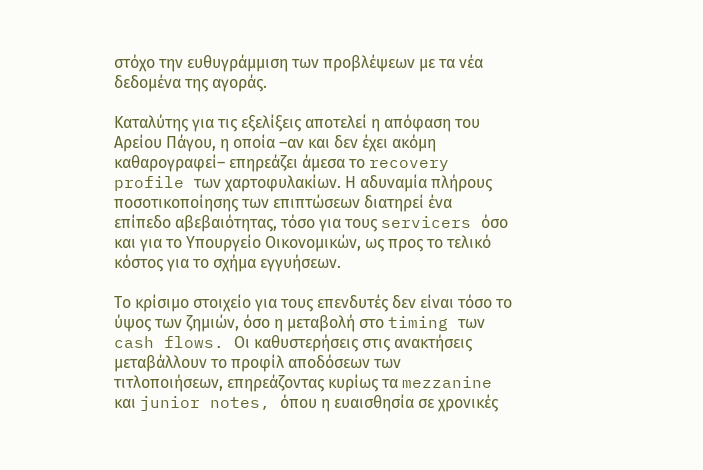στόχο την ευθυγράμμιση των προβλέψεων με τα νέα δεδομένα της αγοράς.

Καταλύτης για τις εξελίξεις αποτελεί η απόφαση του Αρείου Πάγου, η οποία –αν και δεν έχει ακόμη καθαρογραφεί– επηρεάζει άμεσα το recovery profile των χαρτοφυλακίων. Η αδυναμία πλήρους ποσοτικοποίησης των επιπτώσεων διατηρεί ένα επίπεδο αβεβαιότητας, τόσο για τους servicers όσο και για το Υπουργείο Οικονομικών, ως προς το τελικό κόστος για το σχήμα εγγυήσεων.

Το κρίσιμο στοιχείο για τους επενδυτές δεν είναι τόσο το ύψος των ζημιών, όσο η μεταβολή στο timing των cash flows. Οι καθυστερήσεις στις ανακτήσεις μεταβάλλουν το προφίλ αποδόσεων των τιτλοποιήσεων, επηρεάζοντας κυρίως τα mezzanine και junior notes, όπου η ευαισθησία σε χρονικές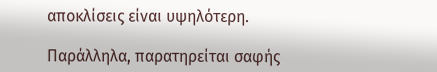αποκλίσεις είναι υψηλότερη.

Παράλληλα, παρατηρείται σαφής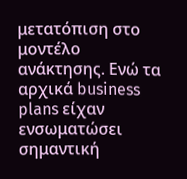μετατόπιση στο μοντέλο ανάκτησης. Ενώ τα αρχικά business plans είχαν ενσωματώσει σημαντική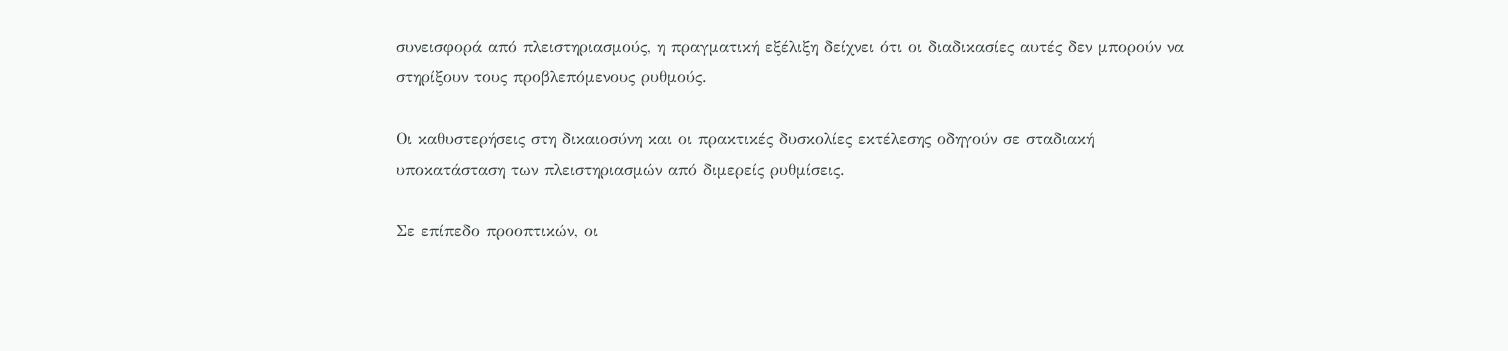συνεισφορά από πλειστηριασμούς, η πραγματική εξέλιξη δείχνει ότι οι διαδικασίες αυτές δεν μπορούν να στηρίξουν τους προβλεπόμενους ρυθμούς.

Οι καθυστερήσεις στη δικαιοσύνη και οι πρακτικές δυσκολίες εκτέλεσης οδηγούν σε σταδιακή υποκατάσταση των πλειστηριασμών από διμερείς ρυθμίσεις.

Σε επίπεδο προοπτικών, οι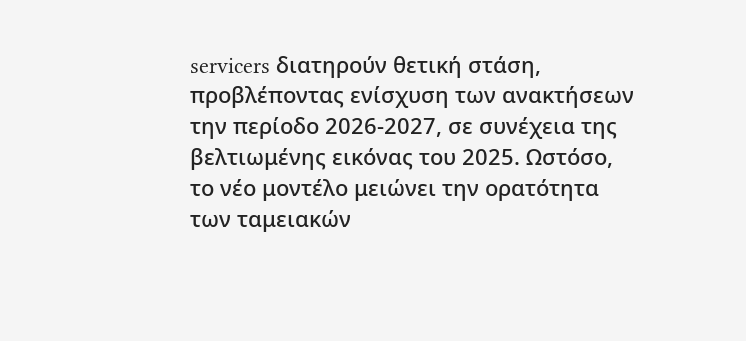servicers διατηρούν θετική στάση, προβλέποντας ενίσχυση των ανακτήσεων την περίοδο 2026-2027, σε συνέχεια της βελτιωμένης εικόνας του 2025. Ωστόσο, το νέο μοντέλο μειώνει την ορατότητα των ταμειακών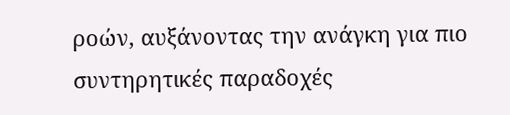ροών, αυξάνοντας την ανάγκη για πιο συντηρητικές παραδοχές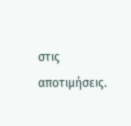στις αποτιμήσεις.